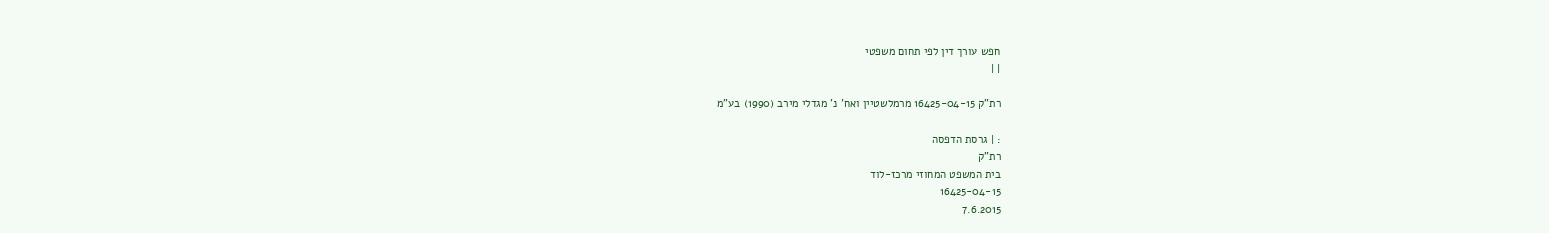חפש עורך דין לפי תחום משפטי
| |

רת"ק 16425-04-15 מרמלשטיין ואח' נ' מגדלי מירב (1990) בע"מ

: | גרסת הדפסה
רת"ק
בית המשפט המחוזי מרכז-לוד
16425-04-15
7.6.2015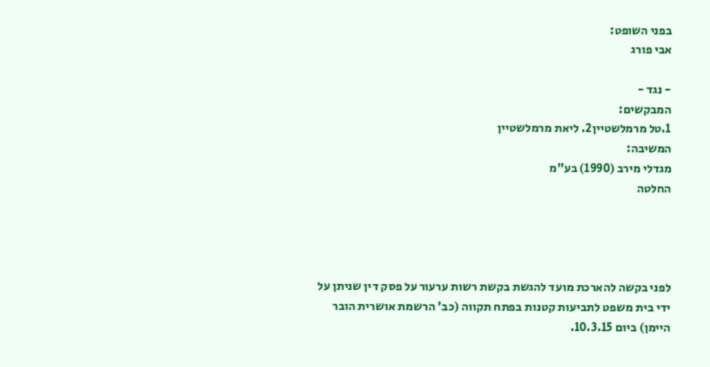בפני השופט:
אבי פורג

- נגד -
המבקשים:
1.טל מרמלשטיין2. ליאת מרמלשטיין
המשיבה:
מגדלי מירב (1990) בע"מ
החלטה




לפני בקשה להארכת מועד להגשת בקשת רשות ערעור על פסק דין שניתן על ידי בית משפט לתביעות קטנות בפתח תקווה (כב' הרשמת אושרית הובר היימן) ביום 10.3.15.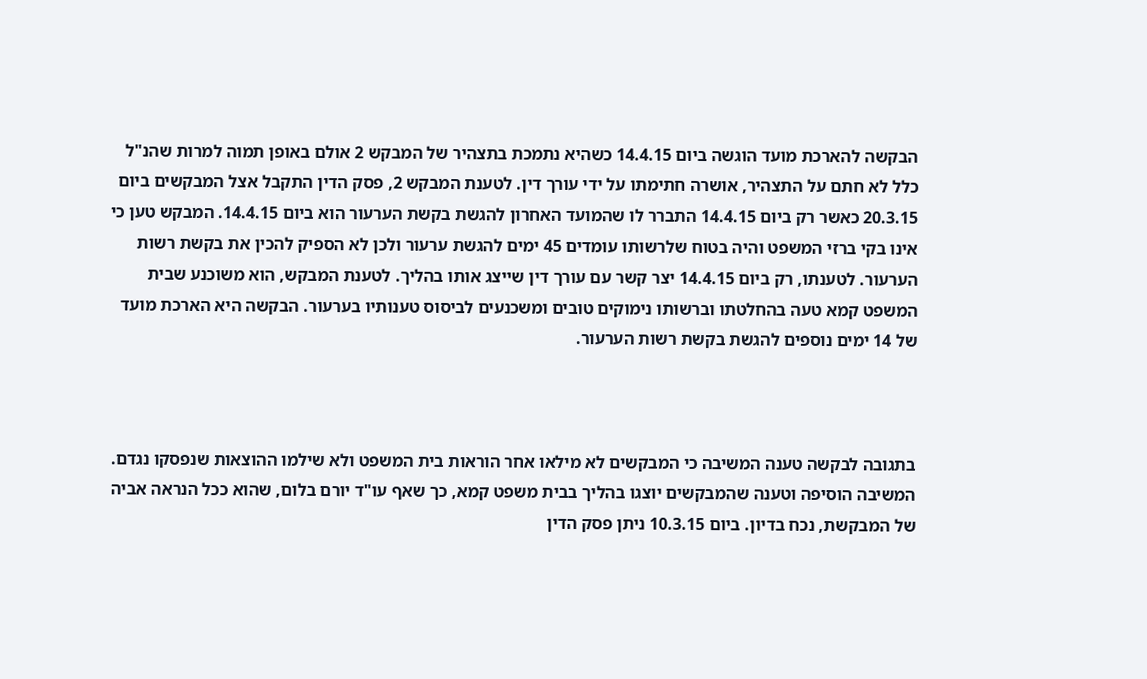הבקשה להארכת מועד הוגשה ביום 14.4.15 כשהיא נתמכת בתצהיר של המבקש 2 אולם באופן תמוה למרות שהנ"ל כלל לא חתם על התצהיר, אושרה חתימתו על ידי עורך דין. לטענת המבקש 2, פסק הדין התקבל אצל המבקשים ביום 20.3.15 כאשר רק ביום 14.4.15 התברר לו שהמועד האחרון להגשת בקשת הערעור הוא ביום 14.4.15. המבקש טען כי אינו בקי ברזי המשפט והיה בטוח שלרשותו עומדים 45 ימים להגשת ערעור ולכן לא הספיק להכין את בקשת רשות הערעור. לטענתו, רק ביום 14.4.15 יצר קשר עם עורך דין שייצג אותו בהליך. לטענת המבקש, הוא משוכנע שבית המשפט קמא טעה בהחלטתו וברשותו נימוקים טובים ומשכנעים לביסוס טענותיו בערעור. הבקשה היא הארכת מועד של 14 ימים נוספים להגשת בקשת רשות הערעור.



בתגובה לבקשה טענה המשיבה כי המבקשים לא מילאו אחר הוראות בית המשפט ולא שילמו ההוצאות שנפסקו נגדם. המשיבה הוסיפה וטענה שהמבקשים יוצגו בהליך בבית משפט קמא, כך שאף עו"ד יורם בלום, שהוא ככל הנראה אביה של המבקשת, נכח בדיון. ביום 10.3.15 ניתן פסק הדין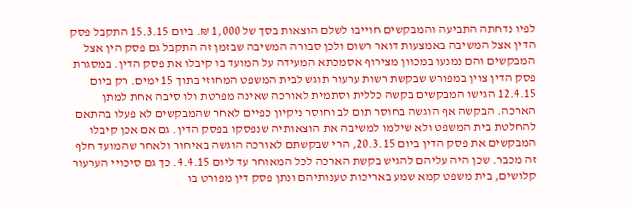לפיו נדחתה התביעה והמבקשים חוייבו לשלם הוצאות בסך של 1,000 ₪. ביום 15.3.15 התקבל פסק הדין אצל המשיבה באמצעות דואר רשום ולכן סבורה המשיבה שבזמן זה התקבל גם פסק הין אצל המבקשים והם נמנעו במכוון מצירוף אסמכתא המעידה על המועד בו קיבלו את פסק הדין. במסגרת פסק הדין צוין במפורש שבקשת רשות ערעור תוגש לבית המשפט המחוזי בתוך 15 ימים. רק ביום 12.4.15 הגישו המבקשים בקשה כללית וסתמית לאורכה שאינה מפרטת ולו סיבה אחת למתן הארכה. הבקשה אף הוגשה בחוסר תום לב וחוסר ניקיון כפיים לאחר שהמבקשים לא פעלו בהתאם להחלטת בית המשפט ולא שילמו למשיבה את הוצאותיה שנפסקו בפסק הדין. גם אם אכן קיבלו המבקשים את פסק הדין ביום 20.3.15, הרי שבקשתם לאורכה הוגשה באיחור ולאחר שהמועד חלף זה מכבר. שכן היה עליהם להגיש בקשת הארכה לכל המאוחר עד ליום 4.4.15. כך גם סיכויי הערעור קלושים, בית משפט קמא שמע באריכות טענותיהם ונתן פסק דין מפורט בו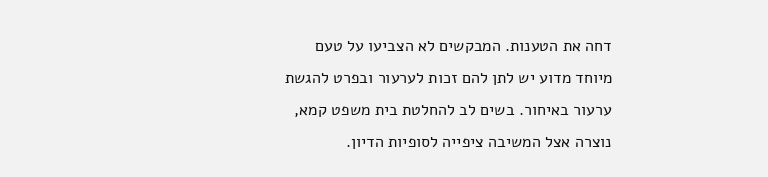דחה את הטענות. המבקשים לא הצביעו על טעם מיוחד מדוע יש לתן להם זכות לערעור ובפרט להגשת ערעור באיחור. בשים לב להחלטת בית משפט קמא, נוצרה אצל המשיבה ציפייה לסופיות הדיון.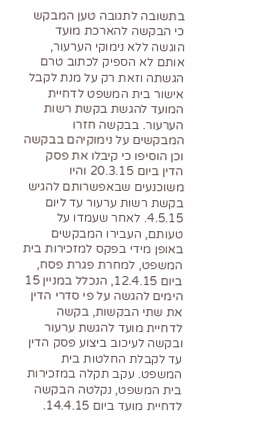בתשובה לתגובה טען המבקש כי הבקשה להארכת מועד הוגשה ללא נימוקי הערעור, אותם לא הספיק לכתוב טרם הגשתה וזאת רק על מנת לקבל אישור בית המשפט לדחיית המועד להגשת בקשת רשות הערעור. בבקשה חזרו המבקשים על נימוקיהם בבקשה וכן הוסיפו כי קיבלו את פסק הדין ביום 20.3.15 והיו משוכנעים שבאפשרותם להגיש בקשת רשות ערעור עד ליום 4.5.15. לאחר שעמדו על טעותם, העבירו המבקשים באופן מידי בפקס למזכירות בית המשפט, למחרת פגרת פסח, ביום 12.4.15, הנכלל במניין 15 הימים להגשה על פי סדרי הדין את שתי הבקשות, בקשה לדחיית מועד להגשת ערעור ובקשה לעיכוב ביצוע פסק הדין עד לקבלת החלטות בית המשפט. עקב תקלה במזכירות בית המשפט, נקלטה הבקשה לדחיית מועד ביום 14.4.15.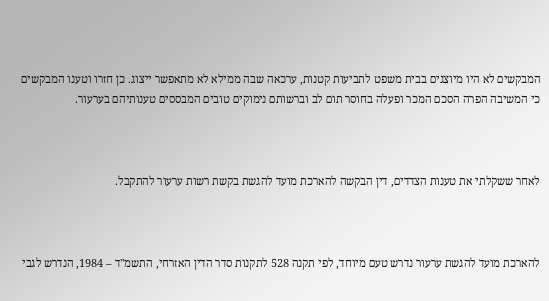המבקשים לא היו מיוצגים בבית משפט לתביעות קטנות, ערכאה שבה ממילא לא מתאפשר ייצוג. כן חזרו וטענו המבקשים כי המשיבה הפרה הסכם המכר ופעלה בחוסר תום לב וברשותם נימוקים טובים המבססים טענותיהם בערעור.



לאחר ששקלתי את טענות הצדדים, דין הבקשה להארכת מועד להגשת בקשת רשות ערעור להתקבל.



להארכת מועד להגשת ערעור נדרש טעם מיוחד, לפי תקנה 528 לתקנות סדר הדין האזרחי, התשמ"ד – 1984, הנדרש לגבי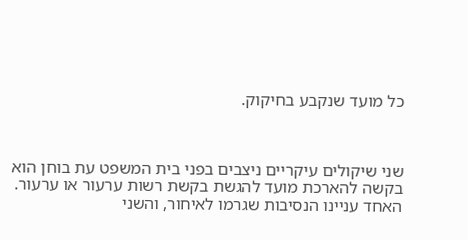כל מועד שנקבע בחיקוק.



שני שיקולים עיקריים ניצבים בפני בית המשפט עת בוחן הוא בקשה להארכת מועד להגשת בקשת רשות ערעור או ערעור. האחד עניינו הנסיבות שגרמו לאיחור, והשני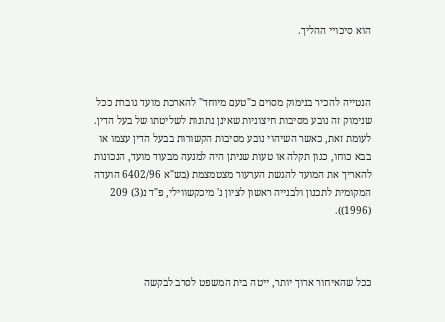הוא סיכויי ההליך.



הנטייה להכיר בנימוק מסוים כ"טעם מיוחד" להארכת מועד גוברת ככל שנימוק זה נובע מסיבות חיצוניות שאינן נתונות לשליטתו של בעל הדין. לעומת זאת, כאשר השיהוי נובע מסיבות הקשורות בבעל הדין עצמו או בבא כוחו, כגון תקלה או טעות שניתן היה למנעה מבעוד מועד, הנכונות להאריך את המועד להגשת הערעור מצטמצמת (בש"א 6402/96 הועדה המקומית לתכנון ולבנייה ראשון לציון נ' מיכקשווילי, פ"ד נ(3) 209 (1996)).



ככל שהאיחור ארוך יותר, ייטה בית המשפט לסרב לבקשה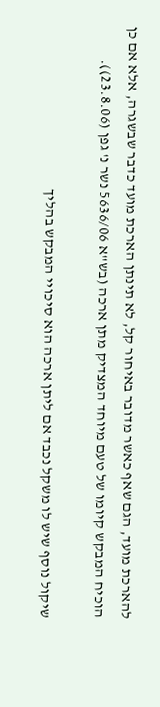להארכת מועד, הגם שאף כאשר מדובר באיחור קל, לא תינתן הארכת מועד כדבר שבשגרה, אלא אם כן הוכיח המבקש קיומו של טעם מיוחד המצדיק מתן ארכה (בש"א 5636/06 נשר נ' גפן (23.8.06)).

שיקול נוסף שיש לו משקל נכבד אם ליתן ארכה הוא סיכויי המבקש בהליך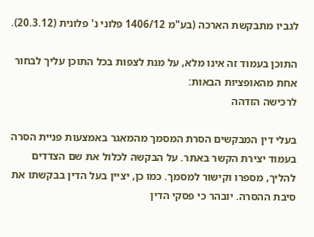לגביו מתבקשת הארכה (בע"מ 1406/12 פלוני נ' פלונית (20.3.12).

התוכן בעמוד זה אינו מלא, על מנת לצפות בכל התוכן עליך לבחור אחת מהאופציות הבאות:
לרכישה הזדהה

בעלי דין המבקשים הסרת המסמך מהמאגר באמצעות פניית הסרה בעמוד יצירת הקשר באתר. על הבקשה לכלול את שם הצדדים להליך, מספרו וקישור למסמך. כמו כן, יציין בעל הדין בבקשתו את סיבת ההסרה. יובהר כי פסקי הדין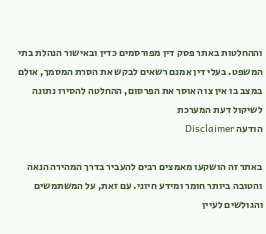וההחלטות באתר פסק דין מפורסמים כדין ובאישור הנהלת בתי המשפט. בעלי דין אמנם רשאים לבקש את הסרת המסמך, אולם במצב בו אין צו האוסר את הפרסום, ההחלטה להסירו נתונה לשיקול דעת המערכת
הודעה Disclaimer

באתר זה הושקעו מאמצים רבים להעביר בדרך המהירה הנאה והטובה ביותר חומר ומידע חיוני. עם זאת, על המשתמשים והגולשים לעיין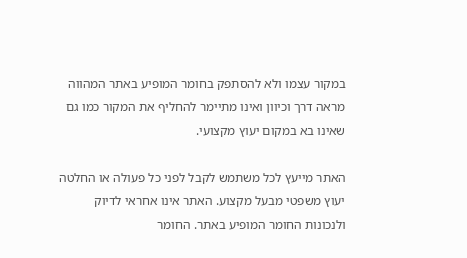במקור עצמו ולא להסתפק בחומר המופיע באתר המהווה מראה דרך וכיוון ואינו מתיימר להחליף את המקור כמו גם שאינו בא במקום יעוץ מקצועי.

האתר מייעץ לכל משתמש לקבל לפני כל פעולה או החלטה יעוץ משפטי מבעל מקצוע. האתר אינו אחראי לדיוק ולנכונות החומר המופיע באתר. החומר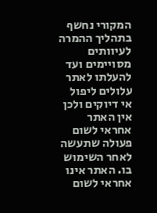המקורי נחשף בתהליך ההמרה לעיוותים מסויימים ועד להעלתו לאתר עלולים ליפול אי דיוקים ולכן אין האתר אחראי לשום פעולה שתעשה לאחר השימוש בו. האתר אינו אחראי לשום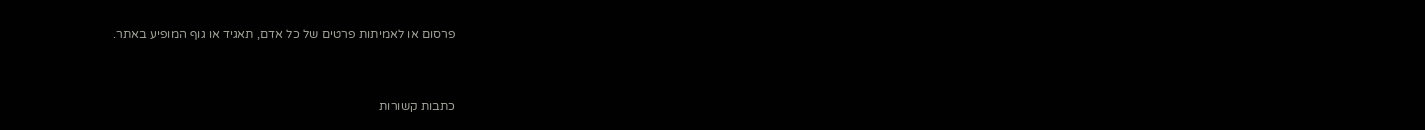פרסום או לאמיתות פרטים של כל אדם, תאגיד או גוף המופיע באתר.


כתבות קשורות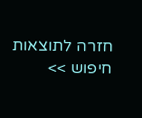חזרה לתוצאות חיפוש >>